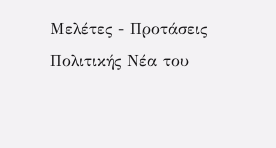Μελέτες - Προτάσεις Πολιτικής Νέα του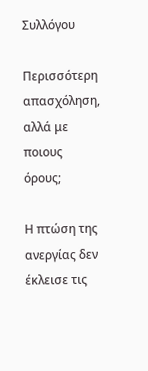Συλλόγου

Περισσότερη απασχόληση, αλλά με ποιους όρους;

Η πτώση της ανεργίας δεν έκλεισε τις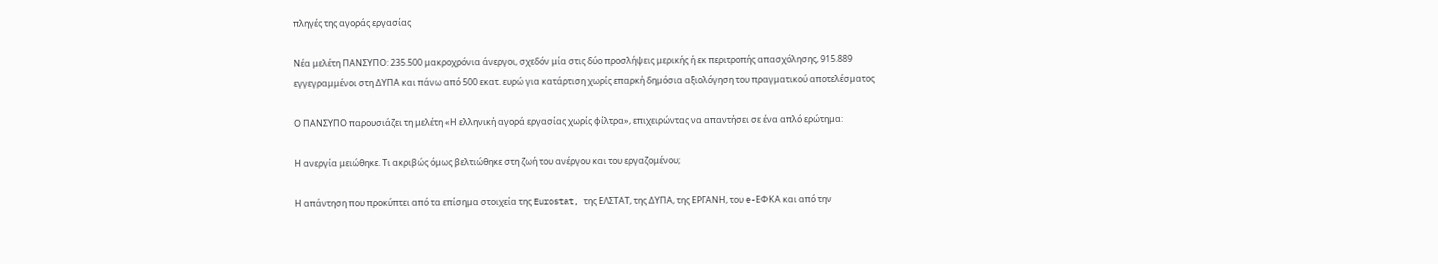πληγές της αγοράς εργασίας

Νέα μελέτη ΠΑΝΣΥΠΟ: 235.500 μακροχρόνια άνεργοι, σχεδόν μία στις δύο προσλήψεις μερικής ή εκ περιτροπής απασχόλησης, 915.889 εγγεγραμμένοι στη ΔΥΠΑ και πάνω από 500 εκατ. ευρώ για κατάρτιση χωρίς επαρκή δημόσια αξιολόγηση του πραγματικού αποτελέσματος

Ο ΠΑΝΣΥΠΟ παρουσιάζει τη μελέτη «Η ελληνική αγορά εργασίας χωρίς φίλτρα», επιχειρώντας να απαντήσει σε ένα απλό ερώτημα:

Η ανεργία μειώθηκε. Τι ακριβώς όμως βελτιώθηκε στη ζωή του ανέργου και του εργαζομένου;

Η απάντηση που προκύπτει από τα επίσημα στοιχεία της Eurostat, της ΕΛΣΤΑΤ, της ΔΥΠΑ, της ΕΡΓΑΝΗ, του e-ΕΦΚΑ και από την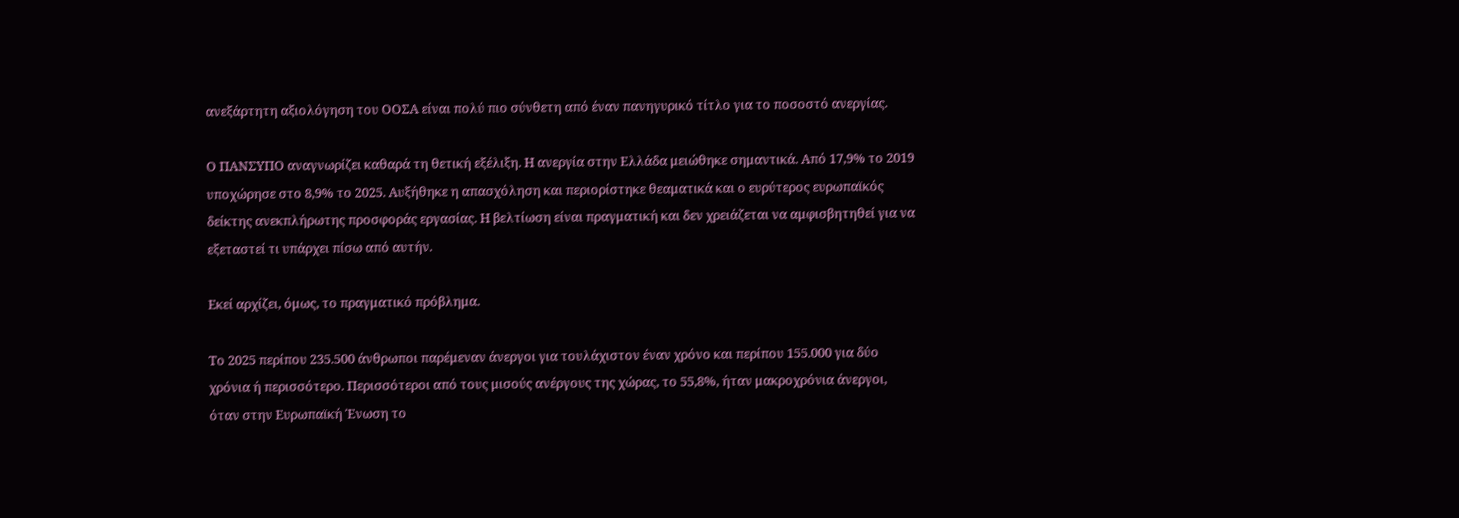ανεξάρτητη αξιολόγηση του ΟΟΣΑ είναι πολύ πιο σύνθετη από έναν πανηγυρικό τίτλο για το ποσοστό ανεργίας.

Ο ΠΑΝΣΥΠΟ αναγνωρίζει καθαρά τη θετική εξέλιξη. Η ανεργία στην Ελλάδα μειώθηκε σημαντικά. Από 17,9% το 2019 υποχώρησε στο 8,9% το 2025. Αυξήθηκε η απασχόληση και περιορίστηκε θεαματικά και ο ευρύτερος ευρωπαϊκός δείκτης ανεκπλήρωτης προσφοράς εργασίας. Η βελτίωση είναι πραγματική και δεν χρειάζεται να αμφισβητηθεί για να εξεταστεί τι υπάρχει πίσω από αυτήν.

Εκεί αρχίζει, όμως, το πραγματικό πρόβλημα.

Το 2025 περίπου 235.500 άνθρωποι παρέμεναν άνεργοι για τουλάχιστον έναν χρόνο και περίπου 155.000 για δύο χρόνια ή περισσότερο. Περισσότεροι από τους μισούς ανέργους της χώρας, το 55,8%, ήταν μακροχρόνια άνεργοι, όταν στην Ευρωπαϊκή Ένωση το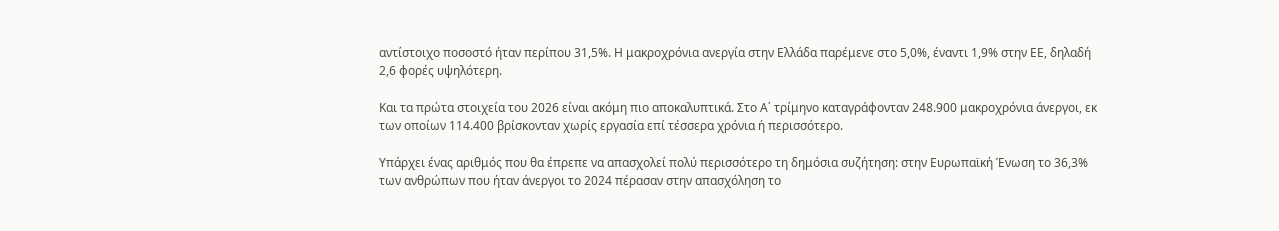αντίστοιχο ποσοστό ήταν περίπου 31,5%. Η μακροχρόνια ανεργία στην Ελλάδα παρέμενε στο 5,0%, έναντι 1,9% στην ΕΕ, δηλαδή 2,6 φορές υψηλότερη.

Και τα πρώτα στοιχεία του 2026 είναι ακόμη πιο αποκαλυπτικά. Στο Α΄ τρίμηνο καταγράφονταν 248.900 μακροχρόνια άνεργοι, εκ των οποίων 114.400 βρίσκονταν χωρίς εργασία επί τέσσερα χρόνια ή περισσότερο.

Υπάρχει ένας αριθμός που θα έπρεπε να απασχολεί πολύ περισσότερο τη δημόσια συζήτηση: στην Ευρωπαϊκή Ένωση το 36,3% των ανθρώπων που ήταν άνεργοι το 2024 πέρασαν στην απασχόληση το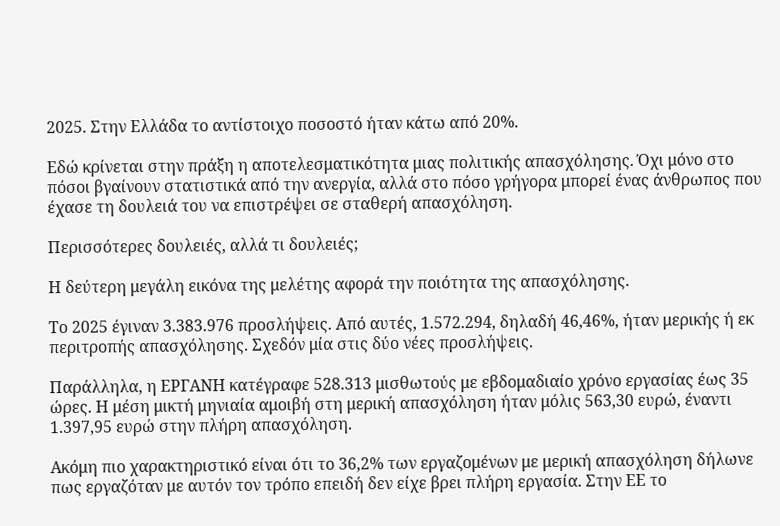2025. Στην Ελλάδα το αντίστοιχο ποσοστό ήταν κάτω από 20%.

Εδώ κρίνεται στην πράξη η αποτελεσματικότητα μιας πολιτικής απασχόλησης. Όχι μόνο στο πόσοι βγαίνουν στατιστικά από την ανεργία, αλλά στο πόσο γρήγορα μπορεί ένας άνθρωπος που έχασε τη δουλειά του να επιστρέψει σε σταθερή απασχόληση.

Περισσότερες δουλειές, αλλά τι δουλειές;

Η δεύτερη μεγάλη εικόνα της μελέτης αφορά την ποιότητα της απασχόλησης.

Το 2025 έγιναν 3.383.976 προσλήψεις. Από αυτές, 1.572.294, δηλαδή 46,46%, ήταν μερικής ή εκ περιτροπής απασχόλησης. Σχεδόν μία στις δύο νέες προσλήψεις.

Παράλληλα, η ΕΡΓΑΝΗ κατέγραφε 528.313 μισθωτούς με εβδομαδιαίο χρόνο εργασίας έως 35 ώρες. Η μέση μικτή μηνιαία αμοιβή στη μερική απασχόληση ήταν μόλις 563,30 ευρώ, έναντι 1.397,95 ευρώ στην πλήρη απασχόληση.

Ακόμη πιο χαρακτηριστικό είναι ότι το 36,2% των εργαζομένων με μερική απασχόληση δήλωνε πως εργαζόταν με αυτόν τον τρόπο επειδή δεν είχε βρει πλήρη εργασία. Στην ΕΕ το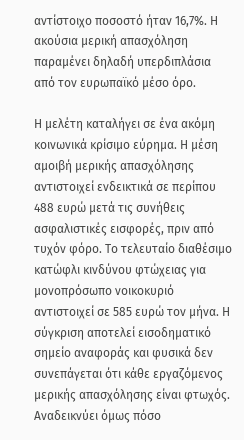αντίστοιχο ποσοστό ήταν 16,7%. Η ακούσια μερική απασχόληση παραμένει δηλαδή υπερδιπλάσια από τον ευρωπαϊκό μέσο όρο.

Η μελέτη καταλήγει σε ένα ακόμη κοινωνικά κρίσιμο εύρημα. Η μέση αμοιβή μερικής απασχόλησης αντιστοιχεί ενδεικτικά σε περίπου 488 ευρώ μετά τις συνήθεις ασφαλιστικές εισφορές, πριν από τυχόν φόρο. Το τελευταίο διαθέσιμο κατώφλι κινδύνου φτώχειας για μονοπρόσωπο νοικοκυριό αντιστοιχεί σε 585 ευρώ τον μήνα. Η σύγκριση αποτελεί εισοδηματικό σημείο αναφοράς και φυσικά δεν συνεπάγεται ότι κάθε εργαζόμενος μερικής απασχόλησης είναι φτωχός. Αναδεικνύει όμως πόσο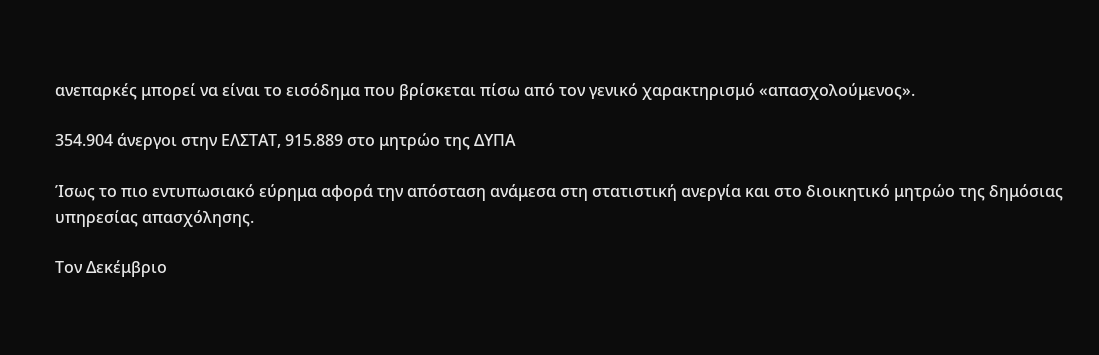ανεπαρκές μπορεί να είναι το εισόδημα που βρίσκεται πίσω από τον γενικό χαρακτηρισμό «απασχολούμενος».

354.904 άνεργοι στην ΕΛΣΤΑΤ, 915.889 στο μητρώο της ΔΥΠΑ

Ίσως το πιο εντυπωσιακό εύρημα αφορά την απόσταση ανάμεσα στη στατιστική ανεργία και στο διοικητικό μητρώο της δημόσιας υπηρεσίας απασχόλησης.

Τον Δεκέμβριο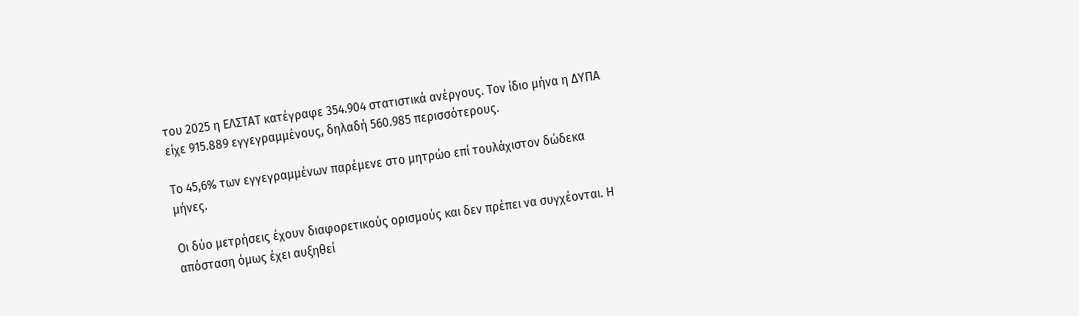του 2025 η ΕΛΣΤΑΤ κατέγραφε 354.904 στατιστικά ανέργους. Τον ίδιο μήνα η ΔΥΠΑ είχε 915.889 εγγεγραμμένους, δηλαδή 560.985 περισσότερους.

Το 45,6% των εγγεγραμμένων παρέμενε στο μητρώο επί τουλάχιστον δώδεκα μήνες.

Οι δύο μετρήσεις έχουν διαφορετικούς ορισμούς και δεν πρέπει να συγχέονται. Η απόσταση όμως έχει αυξηθεί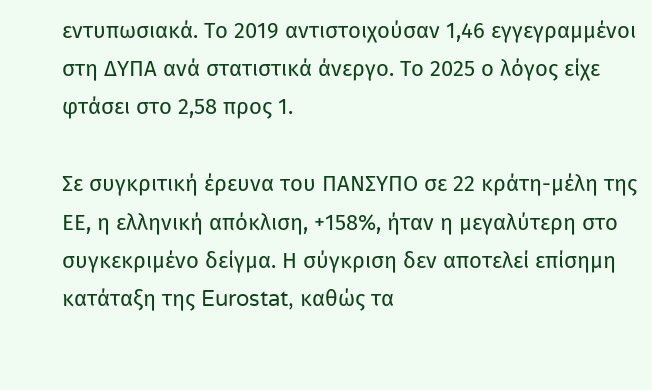εντυπωσιακά. Το 2019 αντιστοιχούσαν 1,46 εγγεγραμμένοι στη ΔΥΠΑ ανά στατιστικά άνεργο. Το 2025 ο λόγος είχε φτάσει στο 2,58 προς 1.

Σε συγκριτική έρευνα του ΠΑΝΣΥΠΟ σε 22 κράτη-μέλη της ΕΕ, η ελληνική απόκλιση, +158%, ήταν η μεγαλύτερη στο συγκεκριμένο δείγμα. Η σύγκριση δεν αποτελεί επίσημη κατάταξη της Eurostat, καθώς τα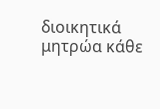διοικητικά μητρώα κάθε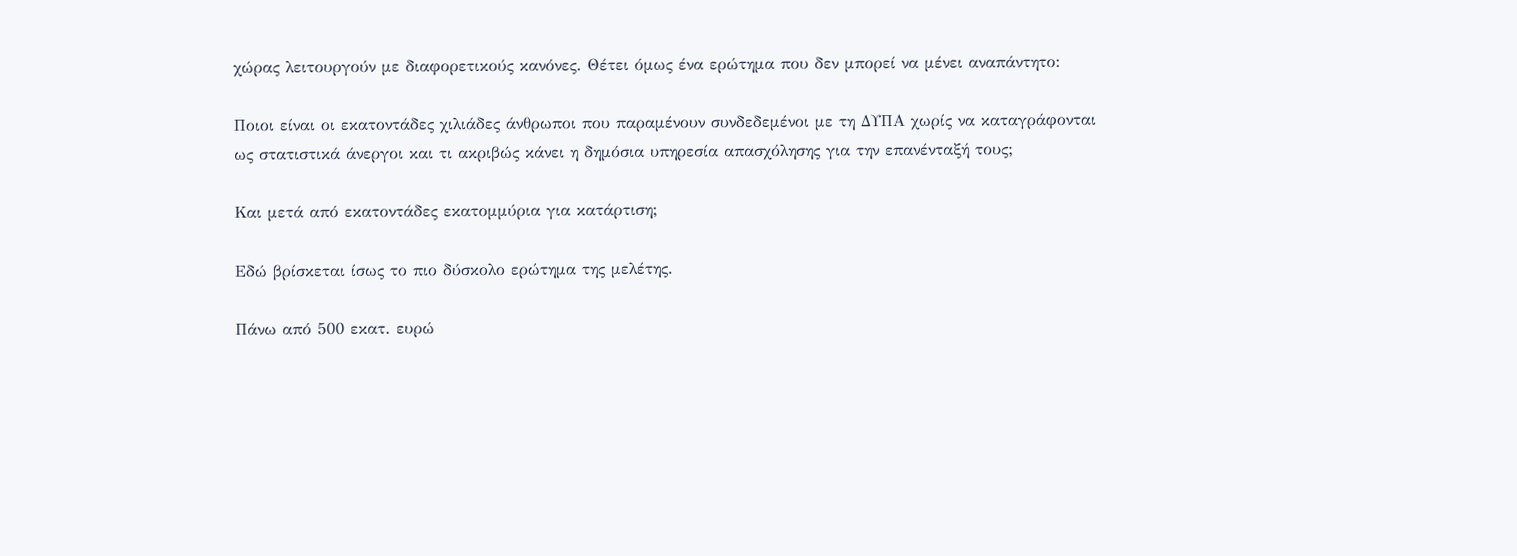χώρας λειτουργούν με διαφορετικούς κανόνες. Θέτει όμως ένα ερώτημα που δεν μπορεί να μένει αναπάντητο:

Ποιοι είναι οι εκατοντάδες χιλιάδες άνθρωποι που παραμένουν συνδεδεμένοι με τη ΔΥΠΑ χωρίς να καταγράφονται ως στατιστικά άνεργοι και τι ακριβώς κάνει η δημόσια υπηρεσία απασχόλησης για την επανένταξή τους;

Και μετά από εκατοντάδες εκατομμύρια για κατάρτιση;

Εδώ βρίσκεται ίσως το πιο δύσκολο ερώτημα της μελέτης.

Πάνω από 500 εκατ. ευρώ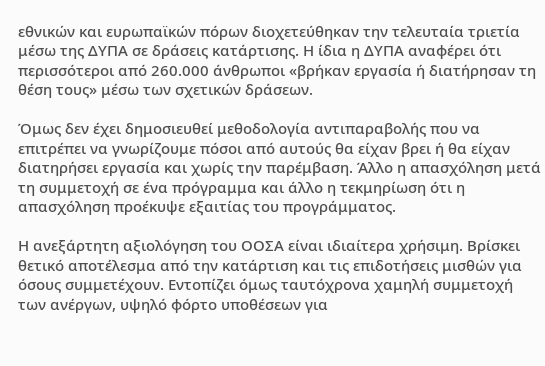εθνικών και ευρωπαϊκών πόρων διοχετεύθηκαν την τελευταία τριετία μέσω της ΔΥΠΑ σε δράσεις κατάρτισης. Η ίδια η ΔΥΠΑ αναφέρει ότι περισσότεροι από 260.000 άνθρωποι «βρήκαν εργασία ή διατήρησαν τη θέση τους» μέσω των σχετικών δράσεων.

Όμως δεν έχει δημοσιευθεί μεθοδολογία αντιπαραβολής που να επιτρέπει να γνωρίζουμε πόσοι από αυτούς θα είχαν βρει ή θα είχαν διατηρήσει εργασία και χωρίς την παρέμβαση. Άλλο η απασχόληση μετά τη συμμετοχή σε ένα πρόγραμμα και άλλο η τεκμηρίωση ότι η απασχόληση προέκυψε εξαιτίας του προγράμματος.

Η ανεξάρτητη αξιολόγηση του ΟΟΣΑ είναι ιδιαίτερα χρήσιμη. Βρίσκει θετικό αποτέλεσμα από την κατάρτιση και τις επιδοτήσεις μισθών για όσους συμμετέχουν. Εντοπίζει όμως ταυτόχρονα χαμηλή συμμετοχή των ανέργων, υψηλό φόρτο υποθέσεων για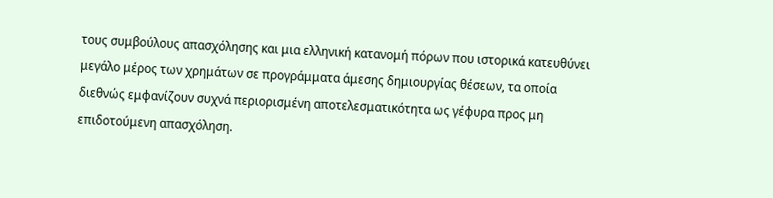τους συμβούλους απασχόλησης και μια ελληνική κατανομή πόρων που ιστορικά κατευθύνει μεγάλο μέρος των χρημάτων σε προγράμματα άμεσης δημιουργίας θέσεων, τα οποία διεθνώς εμφανίζουν συχνά περιορισμένη αποτελεσματικότητα ως γέφυρα προς μη επιδοτούμενη απασχόληση.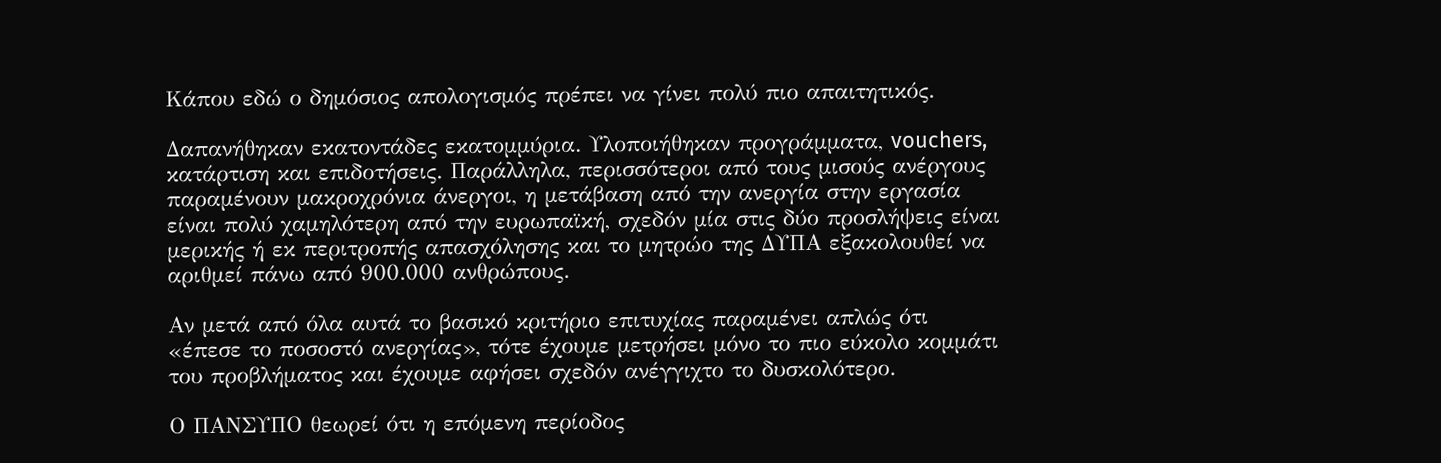Κάπου εδώ ο δημόσιος απολογισμός πρέπει να γίνει πολύ πιο απαιτητικός.

Δαπανήθηκαν εκατοντάδες εκατομμύρια. Υλοποιήθηκαν προγράμματα, vouchers, κατάρτιση και επιδοτήσεις. Παράλληλα, περισσότεροι από τους μισούς ανέργους παραμένουν μακροχρόνια άνεργοι, η μετάβαση από την ανεργία στην εργασία είναι πολύ χαμηλότερη από την ευρωπαϊκή, σχεδόν μία στις δύο προσλήψεις είναι μερικής ή εκ περιτροπής απασχόλησης και το μητρώο της ΔΥΠΑ εξακολουθεί να αριθμεί πάνω από 900.000 ανθρώπους.

Αν μετά από όλα αυτά το βασικό κριτήριο επιτυχίας παραμένει απλώς ότι «έπεσε το ποσοστό ανεργίας», τότε έχουμε μετρήσει μόνο το πιο εύκολο κομμάτι του προβλήματος και έχουμε αφήσει σχεδόν ανέγγιχτο το δυσκολότερο.

Ο ΠΑΝΣΥΠΟ θεωρεί ότι η επόμενη περίοδος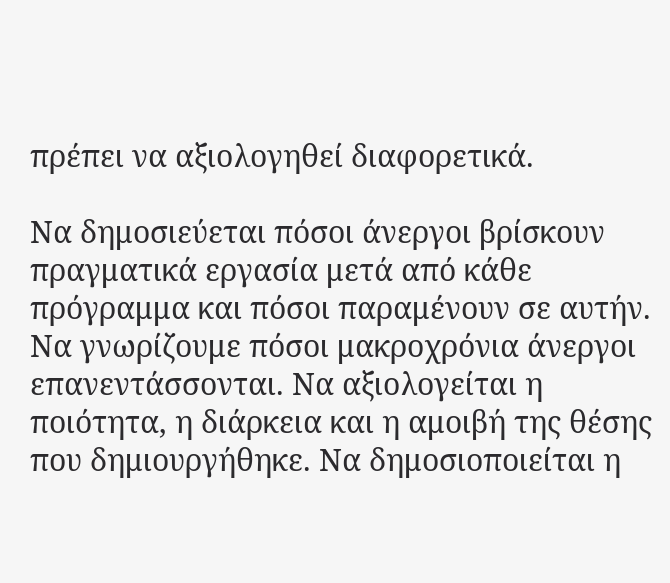πρέπει να αξιολογηθεί διαφορετικά.

Να δημοσιεύεται πόσοι άνεργοι βρίσκουν πραγματικά εργασία μετά από κάθε πρόγραμμα και πόσοι παραμένουν σε αυτήν. Να γνωρίζουμε πόσοι μακροχρόνια άνεργοι επανεντάσσονται. Να αξιολογείται η ποιότητα, η διάρκεια και η αμοιβή της θέσης που δημιουργήθηκε. Να δημοσιοποιείται η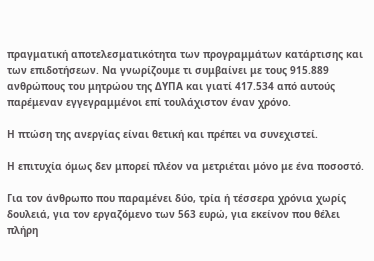πραγματική αποτελεσματικότητα των προγραμμάτων κατάρτισης και των επιδοτήσεων. Να γνωρίζουμε τι συμβαίνει με τους 915.889 ανθρώπους του μητρώου της ΔΥΠΑ και γιατί 417.534 από αυτούς παρέμεναν εγγεγραμμένοι επί τουλάχιστον έναν χρόνο.

Η πτώση της ανεργίας είναι θετική και πρέπει να συνεχιστεί.

Η επιτυχία όμως δεν μπορεί πλέον να μετριέται μόνο με ένα ποσοστό.

Για τον άνθρωπο που παραμένει δύο, τρία ή τέσσερα χρόνια χωρίς δουλειά, για τον εργαζόμενο των 563 ευρώ, για εκείνον που θέλει πλήρη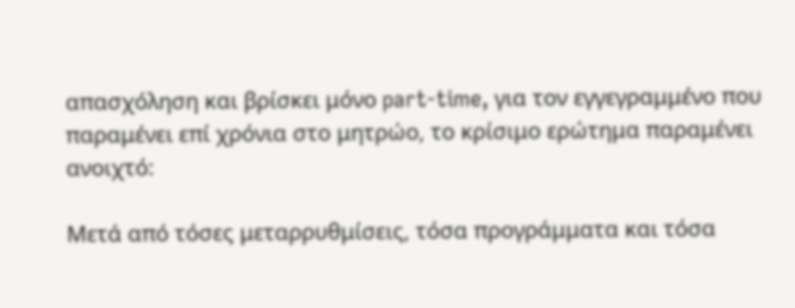απασχόληση και βρίσκει μόνο part-time, για τον εγγεγραμμένο που παραμένει επί χρόνια στο μητρώο, το κρίσιμο ερώτημα παραμένει ανοιχτό:

Μετά από τόσες μεταρρυθμίσεις, τόσα προγράμματα και τόσα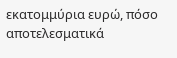εκατομμύρια ευρώ, πόσο αποτελεσματικά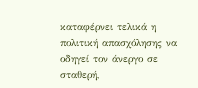καταφέρνει τελικά η πολιτική απασχόλησης να οδηγεί τον άνεργο σε σταθερή,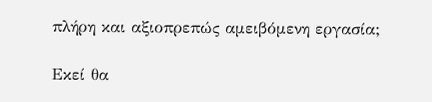πλήρη και αξιοπρεπώς αμειβόμενη εργασία;

Εκεί θα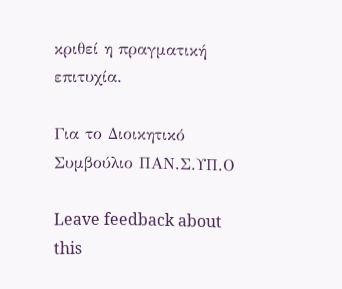κριθεί η πραγματική επιτυχία.

Για το Διοικητικό Συμβούλιο ΠΑΝ.Σ.ΥΠ.Ο

Leave feedback about this